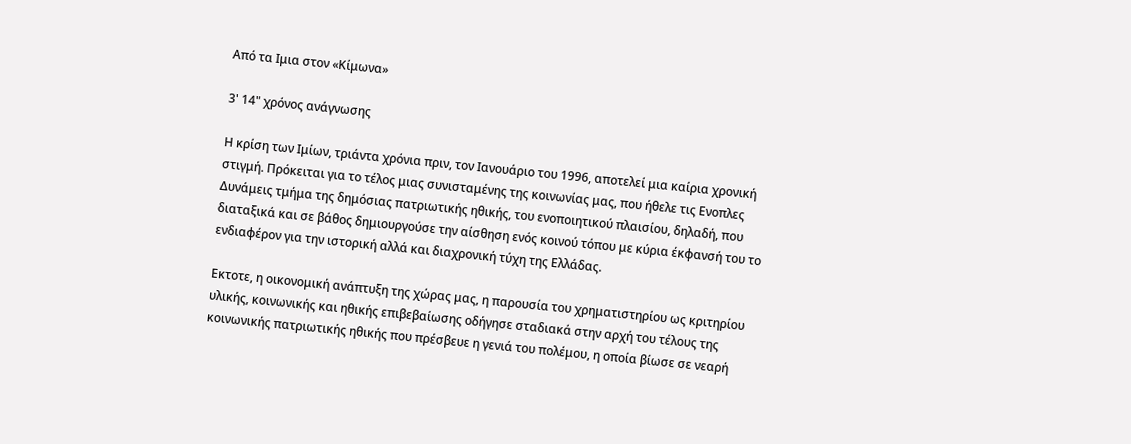Από τα Ιμια στον «Κίμωνα»

3' 14" χρόνος ανάγνωσης

Η κρίση των Ιμίων, τριάντα χρόνια πριν, τον Ιανουάριο του 1996, αποτελεί μια καίρια χρονική στιγμή. Πρόκειται για το τέλος μιας συνισταμένης της κοινωνίας μας, που ήθελε τις Ενοπλες Δυνάμεις τμήμα της δημόσιας πατριωτικής ηθικής, του ενοποιητικού πλαισίου, δηλαδή, που διαταξικά και σε βάθος δημιουργούσε την αίσθηση ενός κοινού τόπου με κύρια έκφανσή του το ενδιαφέρον για την ιστορική αλλά και διαχρονική τύχη της Ελλάδας.

Εκτοτε, η οικονομική ανάπτυξη της χώρας μας, η παρουσία του χρηματιστηρίου ως κριτηρίου υλικής, κοινωνικής και ηθικής επιβεβαίωσης οδήγησε σταδιακά στην αρχή του τέλους της κοινωνικής πατριωτικής ηθικής που πρέσβευε η γενιά του πολέμου, η οποία βίωσε σε νεαρή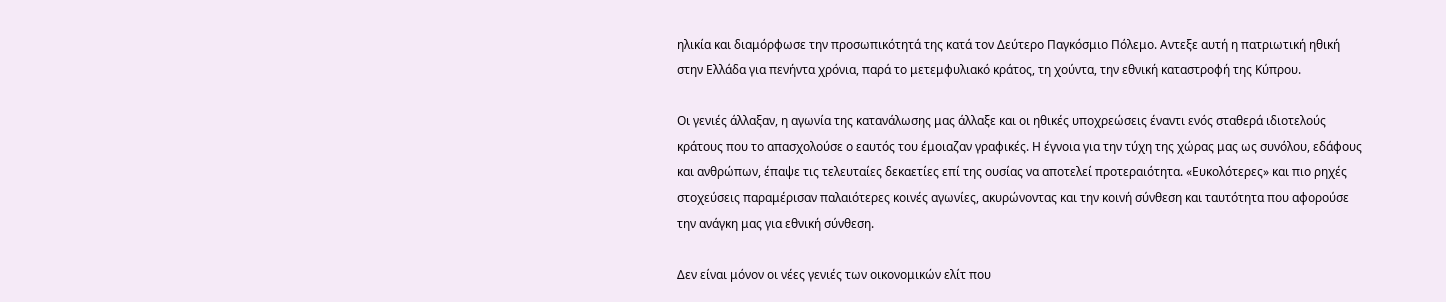ηλικία και διαμόρφωσε την προσωπικότητά της κατά τον Δεύτερο Παγκόσμιο Πόλεμο. Αντεξε αυτή η πατριωτική ηθική στην Ελλάδα για πενήντα χρόνια, παρά το μετεμφυλιακό κράτος, τη χούντα, την εθνική καταστροφή της Κύπρου.

Οι γενιές άλλαξαν, η αγωνία της κατανάλωσης μας άλλαξε και οι ηθικές υποχρεώσεις έναντι ενός σταθερά ιδιοτελούς κράτους που το απασχολούσε ο εαυτός του έμοιαζαν γραφικές. Η έγνοια για την τύχη της χώρας μας ως συνόλου, εδάφους και ανθρώπων, έπαψε τις τελευταίες δεκαετίες επί της ουσίας να αποτελεί προτεραιότητα. «Ευκολότερες» και πιο ρηχές στοχεύσεις παραμέρισαν παλαιότερες κοινές αγωνίες, ακυρώνοντας και την κοινή σύνθεση και ταυτότητα που αφορούσε την ανάγκη μας για εθνική σύνθεση.

Δεν είναι μόνον οι νέες γενιές των οικονομικών ελίτ που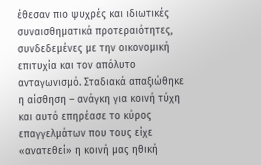έθεσαν πιο ψυχρές και ιδιωτικές συναισθηματικά προτεραιότητες, συνδεδεμένες με την οικονομική επιτυχία και τον απόλυτο ανταγωνισμό. Σταδιακά απαξιώθηκε η αίσθηση – ανάγκη για κοινή τύχη και αυτό επηρέασε το κύρος επαγγελμάτων που τους είχε «ανατεθεί» η κοινή μας ηθική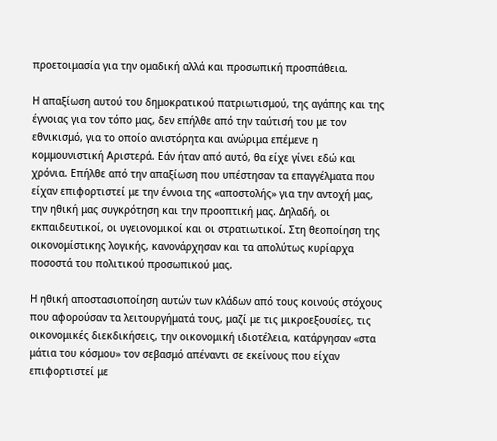προετοιμασία για την ομαδική αλλά και προσωπική προσπάθεια.

Η απαξίωση αυτού του δημοκρατικού πατριωτισμού, της αγάπης και της έγνοιας για τον τόπο μας, δεν επήλθε από την ταύτισή του με τον εθνικισμό, για το οποίο ανιστόρητα και ανώριμα επέμενε η κομμουνιστική Αριστερά. Εάν ήταν από αυτό, θα είχε γίνει εδώ και χρόνια. Επήλθε από την απαξίωση που υπέστησαν τα επαγγέλματα που είχαν επιφορτιστεί με την έννοια της «αποστολής» για την αντοχή μας, την ηθική μας συγκρότηση και την προοπτική μας. Δηλαδή, οι εκπαιδευτικοί, οι υγειονομικοί και οι στρατιωτικοί. Στη θεοποίηση της οικονομίστικης λογικής, κανονάρχησαν και τα απολύτως κυρίαρχα ποσοστά του πολιτικού προσωπικού μας.

Η ηθική αποστασιοποίηση αυτών των κλάδων από τους κοινούς στόχους που αφορούσαν τα λειτουργήματά τους, μαζί με τις μικροεξουσίες, τις οικονομικές διεκδικήσεις, την οικονομική ιδιοτέλεια, κατάργησαν «στα μάτια του κόσμου» τον σεβασμό απέναντι σε εκείνους που είχαν επιφορτιστεί με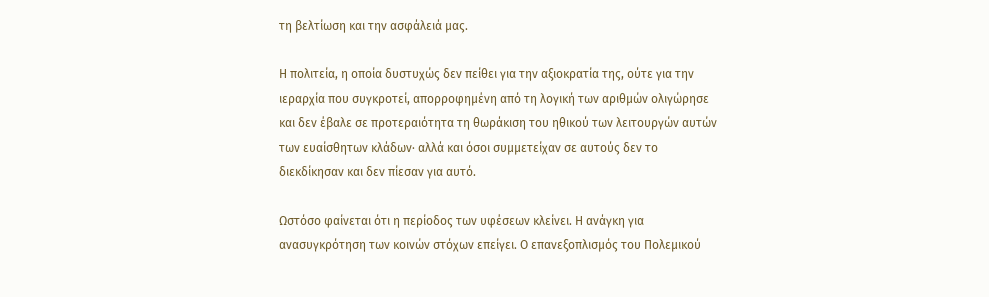τη βελτίωση και την ασφάλειά μας.

Η πολιτεία, η οποία δυστυχώς δεν πείθει για την αξιοκρατία της, ούτε για την ιεραρχία που συγκροτεί, απορροφημένη από τη λογική των αριθμών ολιγώρησε και δεν έβαλε σε προτεραιότητα τη θωράκιση του ηθικού των λειτουργών αυτών των ευαίσθητων κλάδων· αλλά και όσοι συμμετείχαν σε αυτούς δεν το διεκδίκησαν και δεν πίεσαν για αυτό.

Ωστόσο φαίνεται ότι η περίοδος των υφέσεων κλείνει. Η ανάγκη για ανασυγκρότηση των κοινών στόχων επείγει. Ο επανεξοπλισμός του Πολεμικού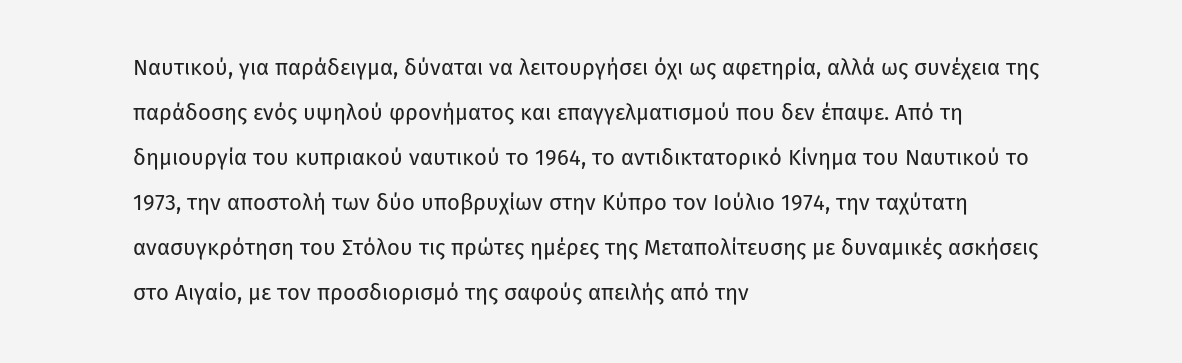Ναυτικού, για παράδειγμα, δύναται να λειτουργήσει όχι ως αφετηρία, αλλά ως συνέχεια της παράδοσης ενός υψηλού φρονήματος και επαγγελματισμού που δεν έπαψε. Από τη δημιουργία του κυπριακού ναυτικού το 1964, το αντιδικτατορικό Κίνημα του Ναυτικού το 1973, την αποστολή των δύο υποβρυχίων στην Κύπρο τον Ιούλιο 1974, την ταχύτατη ανασυγκρότηση του Στόλου τις πρώτες ημέρες της Μεταπολίτευσης με δυναμικές ασκήσεις στο Αιγαίο, με τον προσδιορισμό της σαφούς απειλής από την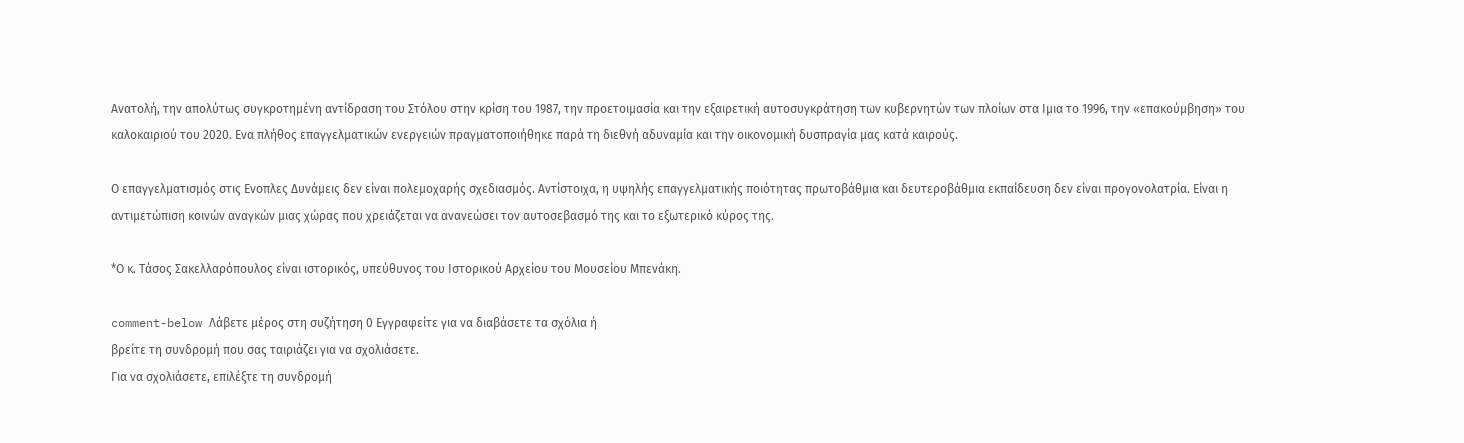Ανατολή, την απολύτως συγκροτημένη αντίδραση του Στόλου στην κρίση του 1987, την προετοιμασία και την εξαιρετική αυτοσυγκράτηση των κυβερνητών των πλοίων στα Ιμια το 1996, την «επακούμβηση» του καλοκαιριού του 2020. Ενα πλήθος επαγγελματικών ενεργειών πραγματοποιήθηκε παρά τη διεθνή αδυναμία και την οικονομική δυσπραγία μας κατά καιρούς.

Ο επαγγελματισμός στις Ενοπλες Δυνάμεις δεν είναι πολεμοχαρής σχεδιασμός. Αντίστοιχα, η υψηλής επαγγελματικής ποιότητας πρωτοβάθμια και δευτεροβάθμια εκπαίδευση δεν είναι προγονολατρία. Είναι η αντιμετώπιση κοινών αναγκών μιας χώρας που χρειάζεται να ανανεώσει τον αυτοσεβασμό της και το εξωτερικό κύρος της.

*Ο κ. Τάσος Σακελλαρόπουλος είναι ιστορικός, υπεύθυνος του Ιστορικού Αρχείου του Μουσείου Μπενάκη.

comment-below Λάβετε μέρος στη συζήτηση 0 Εγγραφείτε για να διαβάσετε τα σχόλια ή
βρείτε τη συνδρομή που σας ταιριάζει για να σχολιάσετε.
Για να σχολιάσετε, επιλέξτε τη συνδρομή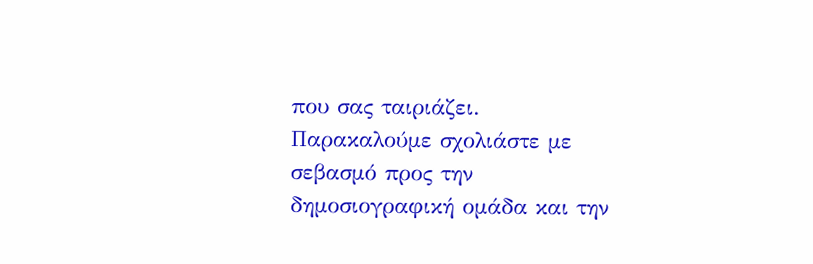που σας ταιριάζει. Παρακαλούμε σχολιάστε με σεβασμό προς την δημοσιογραφική ομάδα και την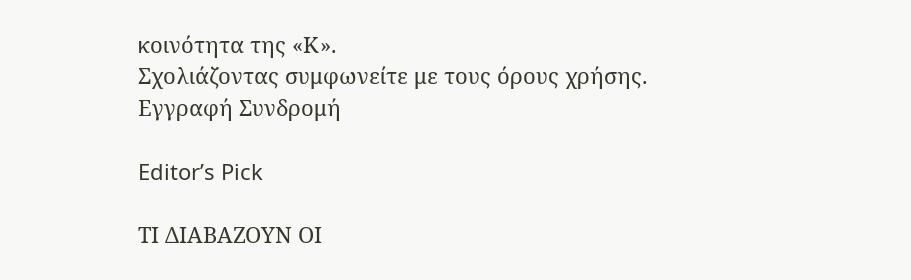κοινότητα της «Κ».
Σχολιάζοντας συμφωνείτε με τους όρους χρήσης.
Εγγραφή Συνδρομή

Editor’s Pick

ΤΙ ΔΙΑΒΑΖΟΥΝ ΟΙ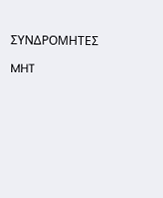ΣΥΝΔΡΟΜΗΤΕΣ

MHT